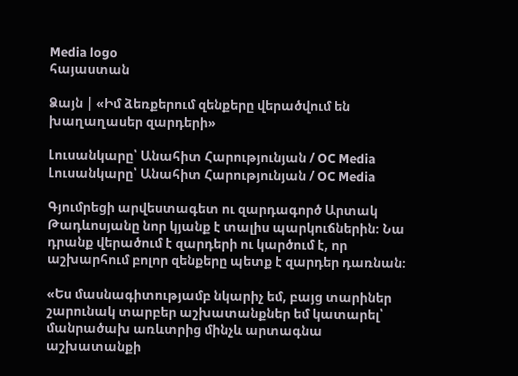Media logo
հայաստան

Ձայն | «Իմ ձեռքերում զենքերը վերածվում են խաղաղասեր զարդերի»

Լուսանկարը՝ Անահիտ Հարությունյան / OC Media
Լուսանկարը՝ Անահիտ Հարությունյան / OC Media

Գյումրեցի արվեստագետ ու զարդագործ Արտակ Թադևոսյանը նոր կյանք է տալիս պարկուճներին։ Նա դրանք վերածում է զարդերի ու կարծում է, որ աշխարհում բոլոր զենքերը պետք է զարդեր դառնան։

«Ես մասնագիտությամբ նկարիչ եմ, բայց տարիներ շարունակ տարբեր աշխատանքներ եմ կատարել՝ մանրածախ առևտրից մինչև արտագնա աշխատանքի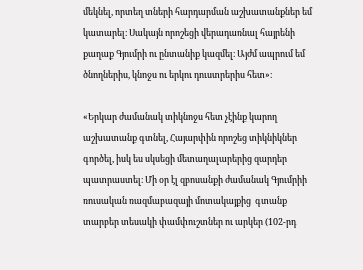մեկնել, որտեղ տների հարդարման աշխատանքներ եմ կատարել։ Սակայն որոշեցի վերադառնալ հայրենի քաղաք Գյումրի ու ընտանիք կազմել։ Այժմ ապրում եմ ծնողներիս, կնոջս ու երկու դուստրերիս հետ»։

«Երկար ժամանակ տիկնոջս հետ չէինք կարող աշխատանք գտնել, Հայարփին որոշեց տիկնիկներ գործել, իսկ ես սկսեցի մետաղալարերից զարդեր պատրաստել։ Մի օր էլ զբոսանքի ժամանակ Գյումրիի ռուսական ռազմաբազայի մոտակայքից  գտանք տարբեր տեսակի փամփուշտներ ու արկեր (102-րդ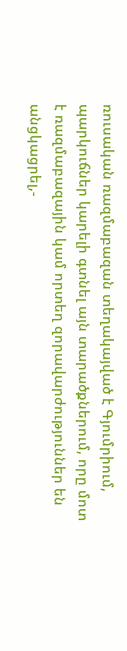ռուսական ռազմաբազան տեղակայված է Գյումրիում, պարկուճներ կարելի գտնել այն տարածքներում, որը մոտ է ռազմաբազային կամ որտեղ զորավարժություններ են անցկացրել,-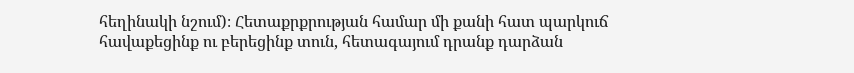հեղինակի նշում)։ Հետաքրքրության համար մի քանի հատ պարկուճ հավաքեցինք ու բերեցինք տուն, հետագայում դրանք դարձան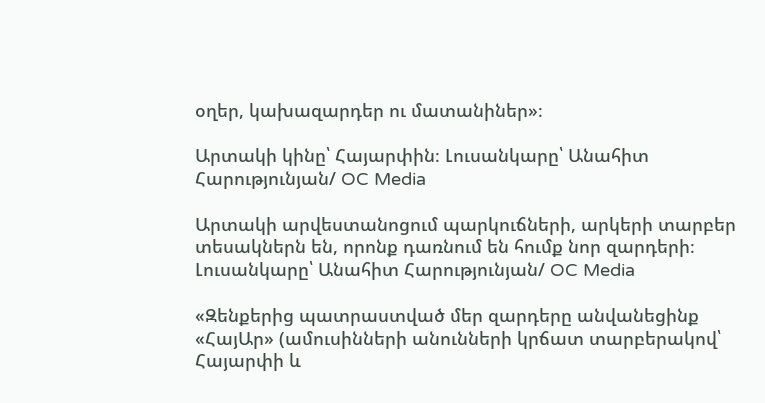օղեր, կախազարդեր ու մատանիներ»։

Արտակի կինը՝ Հայարփին։ Լուսանկարը՝ Անահիտ Հարությունյան/ OC Media

Արտակի արվեստանոցում պարկուճների, արկերի տարբեր տեսակներն են, որոնք դառնում են հումք նոր զարդերի։ Լուսանկարը՝ Անահիտ Հարությունյան/ OC Media

«Զենքերից պատրաստված մեր զարդերը անվանեցինք «ՀայԱր» (ամուսինների անունների կրճատ տարբերակով՝ Հայարփի և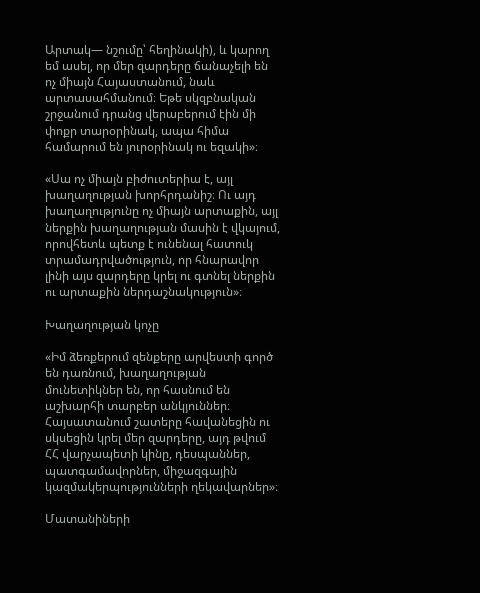Արտակ— նշումը՝ հեղինակի), և կարող եմ ասել, որ մեր զարդերը ճանաչելի են ոչ միայն Հայաստանում, նաև արտասահմանում։ Եթե սկզբնական շրջանում դրանց վերաբերում էին մի փոքր տարօրինակ, ապա հիմա համարում են յուրօրինակ ու եզակի»։

«Սա ոչ միայն բիժուտերիա է, այլ խաղաղության խորհրդանիշ։ Ու այդ խաղաղությունը ոչ միայն արտաքին, այլ ներքին խաղաղության մասին է վկայում, որովհետև պետք է ունենալ հատուկ տրամադրվածություն, որ հնարավոր լինի այս զարդերը կրել ու գտնել ներքին ու արտաքին ներդաշնակություն»։

Խաղաղության կոչը

«Իմ ձեռքերում զենքերը արվեստի գործ են դառնում, խաղաղության մունետիկներ են, որ հասնում են աշխարհի տարբեր անկյուններ։ Հայսատանում շատերը հավանեցին ու սկսեցին կրել մեր զարդերը, այդ թվում ՀՀ վարչապետի կինը, դեսպաններ, պատգամավորներ, միջազգային կազմակերպությունների ղեկավարներ»։

Մատանիների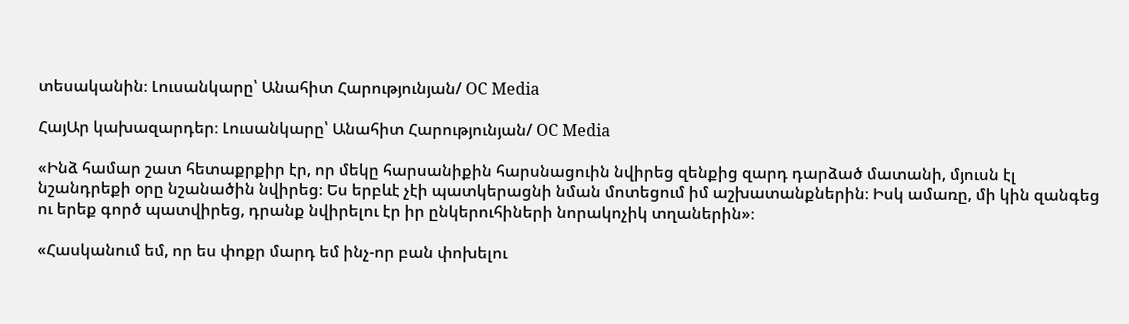տեսականին։ Լուսանկարը՝ Անահիտ Հարությունյան/ OC Media

ՀայԱր կախազարդեր։ Լուսանկարը՝ Անահիտ Հարությունյան/ OC Media

«Ինձ համար շատ հետաքրքիր էր, որ մեկը հարսանիքին հարսնացուին նվիրեց զենքից զարդ դարձած մատանի, մյուսն էլ նշանդրեքի օրը նշանածին նվիրեց։ Ես երբևէ չէի պատկերացնի նման մոտեցում իմ աշխատանքներին։ Իսկ ամառը, մի կին զանգեց ու երեք գործ պատվիրեց, դրանք նվիրելու էր իր ընկերուհիների նորակոչիկ տղաներին»։

«Հասկանում եմ, որ ես փոքր մարդ եմ ինչ-որ բան փոխելու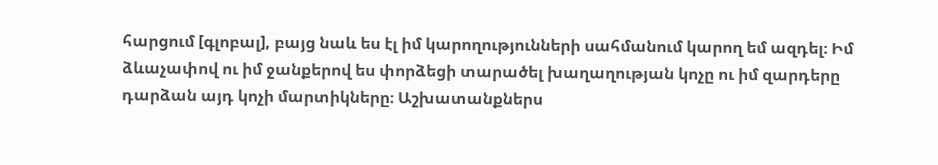հարցում [գլոբալ], բայց նաև ես էլ իմ կարողությունների սահմանում կարող եմ ազդել։ Իմ ձևաչափով ու իմ ջանքերով ես փորձեցի տարածել խաղաղության կոչը ու իմ զարդերը դարձան այդ կոչի մարտիկները։ Աշխատանքներս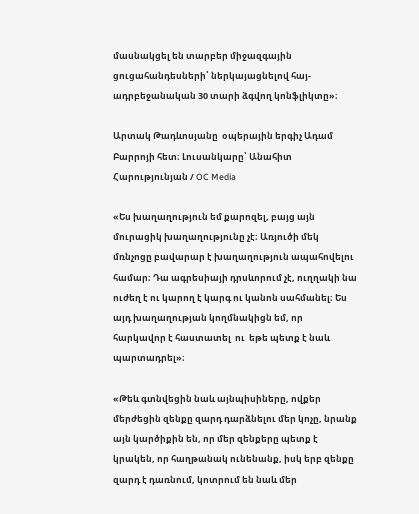մասնակցել են տարբեր միջազգային ցուցահանդեսների՝ ներկայացնելով հայ-ադրբեջանական 30 տարի ձգվող կոնֆլիկտը»։

Արտակ Թադևոսյանը  օպերային երգիչ Ադամ Բարրոյի հետ։ Լուսանկարը՝ Անահիտ Հարությունյան / OC Media

«Ես խաղաղություն եմ քարոզել, բայց այն մուրացիկ խաղաղությունը չէ։ Առյուծի մեկ մռնչոցը բավարար է խաղաղություն ապահովելու համար։ Դա ագրեսիայի դրսևորում չէ, ուղղակի նա ուժեղ է ու կարող է կարգ ու կանոն սահմանել։ Ես այդ խաղաղության կողմնակիցն եմ, որ հարկավոր է հաստատել  ու  եթե պետք է նաև պարտադրել»։

«Թեև գտնվեցին նաև այնպիսիները, ովքեր մերժեցին զենքը զարդ դարձնելու մեր կոչը, նրանք այն կարծիքին են, որ մեր զենքերը պետք է կրակեն, որ հաղթանակ ունենանք, իսկ երբ զենքը զարդ է դառնում, կոտրում են նաև մեր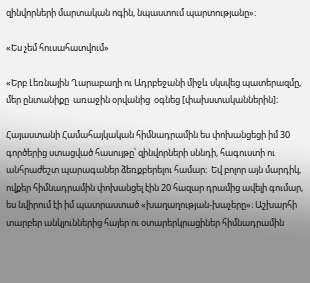զինվորների մարտական ոգին, նպաստում պարտությանը»։

«Ես չեմ հուսահատվում»

«Երբ Լեռնային Ղարաբաղի ու Ադրբեջանի միջև սկսվեց պատերազմը, մեր ընտանիքը  առաջին օրվանից  օգնեց [փախստականներին]։

Հայաստանի Համահայկական հիմնադրամին ես փոխանցեցի իմ 30 գործերից ստացված հասույթը՝ զինվորների սննդի, հագուստի ու անհրաժեշտ պարագաներ ձեռքբերելու համար։  Եվ բոլոր այն մարդիկ, ովքեր հիմնադրամին փոխանցել էին 20 հազար դրամից ավելի գումար, ես նվիրում էի իմ պատրաստած «խաղաղության-խաչերը»։ Աշխարհի տարբեր անկյուններից հայեր ու օտարերկրացիներ հիմնադրամին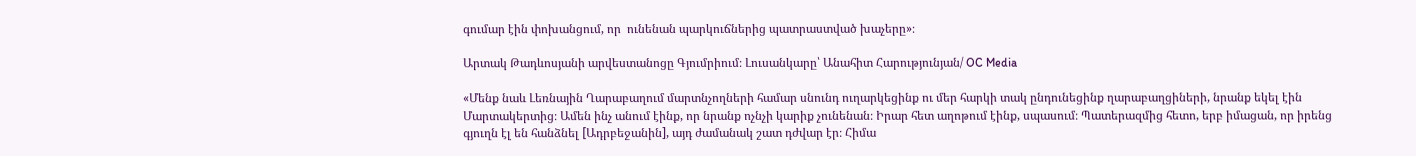գումար էին փոխանցում, որ  ունենան պարկուճներից պատրաստված խաչերը»։

Արտակ Թադևոսյանի արվեստանոցը Գյումրիում։ Լուսանկարը՝ Անահիտ Հարությունյան/ OC Media

«Մենք նաև Լեռնային Ղարաբաղում մարտնչողների համար սնունդ ուղարկեցինք ու մեր հարկի տակ ընդունեցինք ղարաբաղցիների, նրանք եկել էին Մարտակերտից։ Ամեն ինչ անում էինք, որ նրանք ոչնչի կարիք չունենան։ Իրար հետ աղոթում էինք, սպասում։ Պատերազմից հետո, երբ իմացան, որ իրենց գյուղն էլ են հանձնել [Ադրբեջանին], այդ ժամանակ շատ դժվար էր։ Հիմա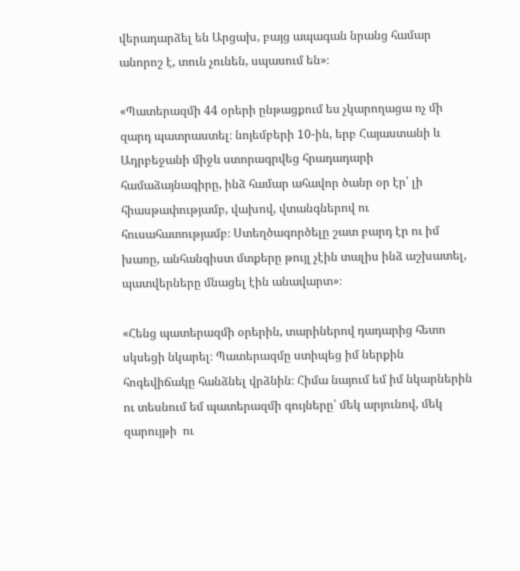վերադարձել են Արցախ, բայց ապագան նրանց համար անորոշ է, տուն չունեն, սպասում են»։

«Պատերազմի 44 օրերի ընթացքում ես չկարողացա ոչ մի զարդ պատրաստել։ նոյեմբերի 10-ին, երբ Հայաստանի և Ադրբեջանի միջև ստորագրվեց հրադադարի համաձայնագիրը, ինձ համար ահավոր ծանր օր էր՝ լի հիասթափությամբ, վախով, վտանգներով ու հուսահատությամբ։ Ստեղծագործելը շատ բարդ էր ու իմ խառը, անհանգիստ մտքերը թույլ չէին տալիս ինձ աշխատել, պատվերները մնացել էին անավարտ»։

«Հենց պատերազմի օրերին, տարիներով դադարից հետո սկսեցի նկարել։ Պատերազմը ստիպեց իմ ներքին հոգեվիճակը հանձնել վրձնին։ Հիմա նայում եմ իմ նկարներին ու տեսնում եմ պատերազմի գույները՝ մեկ արյունով, մեկ  զարույթի  ու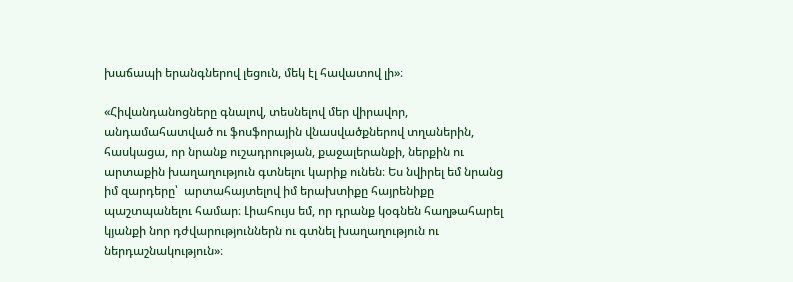խաճապի երանգներով լեցուն, մեկ էլ հավատով լի»։

«Հիվանդանոցները գնալով, տեսնելով մեր վիրավոր, անդամահատված ու ֆոսֆորային վնասվածքներով տղաներին, հասկացա, որ նրանք ուշադրության, քաջալերանքի, ներքին ու արտաքին խաղաղություն գտնելու կարիք ունեն։ Ես նվիրել եմ նրանց իմ զարդերը՝  արտահայտելով իմ երախտիքը հայրենիքը պաշտպանելու համար։ Լիահույս եմ, որ դրանք կօգնեն հաղթահարել կյանքի նոր դժվարություններն ու գտնել խաղաղություն ու ներդաշնակություն»։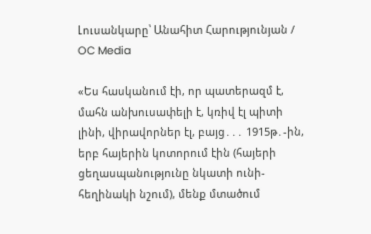Լուսանկարը՝ Անահիտ Հարությունյան / OC Media

«Ես հասկանում էի, որ պատերազմ է, մահն անխուսափելի է, կռիվ էլ պիտի լինի, վիրավորներ էլ, բայց․․․ 1915թ․-ին, երբ հայերին կոտորում էին (հայերի ցեղասպանությունը նկատի ունի- հեղինակի նշում), մենք մտածում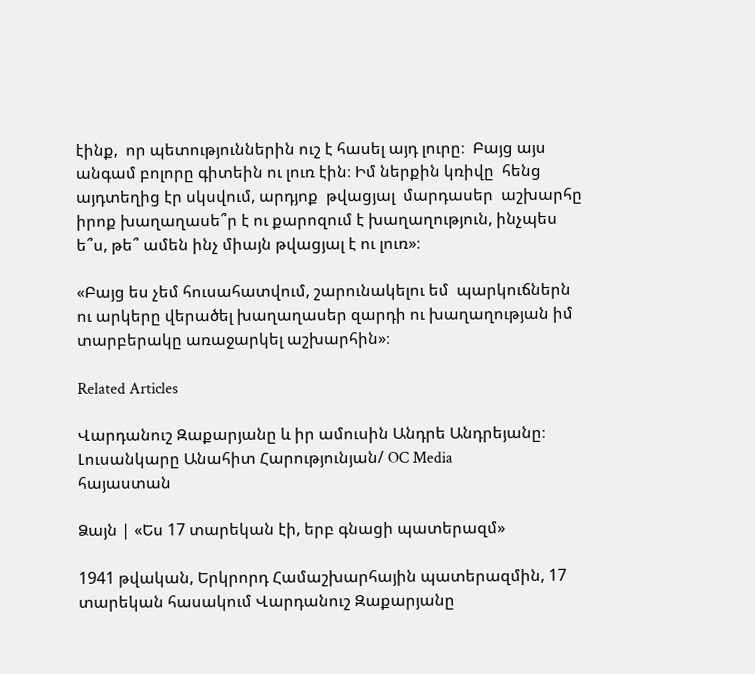էինք,  որ պետություններին ուշ է հասել այդ լուրը։  Բայց այս անգամ բոլորը գիտեին ու լուռ էին։ Իմ ներքին կռիվը  հենց այդտեղից էր սկսվում, արդյոք  թվացյալ  մարդասեր  աշխարհը իրոք խաղաղասե՞ր է ու քարոզում է խաղաղություն, ինչպես ե՞ս, թե՞ ամեն ինչ միայն թվացյալ է ու լուռ»։

«Բայց ես չեմ հուսահատվում, շարունակելու եմ  պարկուճներն ու արկերը վերածել խաղաղասեր զարդի ու խաղաղության իմ տարբերակը առաջարկել աշխարհին»։

Related Articles

Վարդանուշ Զաքարյանը և իր ամուսին Անդրե Անդրեյանը։ Լուսանկարը Անահիտ Հարությունյան/ OC Media
հայաստան

Ձայն | «Ես 17 տարեկան էի, երբ գնացի պատերազմ»

1941 թվական, Երկրորդ Համաշխարհային պատերազմին, 17 տարեկան հասակում Վարդանուշ Զաքարյանը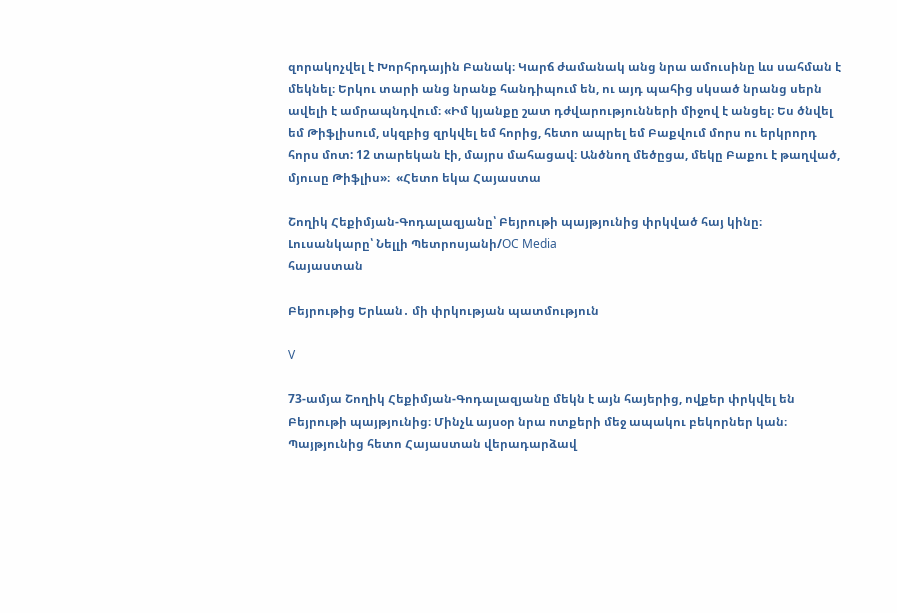զորակոչվել է Խորհրդային Բանակ։ Կարճ ժամանակ անց նրա ամուսինը ևս սահման է մեկնել։ Երկու տարի անց նրանք հանդիպում են, ու այդ պահից սկսած նրանց սերն ավելի է ամրապնդվում։ «Իմ կյանքը շատ դժվարությունների միջով է անցել։ Ես ծնվել եմ Թիֆլիսում, սկզբից զրկվել եմ հորից, հետո ապրել եմ Բաքվում մորս ու երկրորդ հորս մոտ: 12 տարեկան էի, մայրս մահացավ։ Անծնող մեծըցա, մեկը Բաքու է թաղված, մյուսը Թիֆլիս»։  «Հետո եկա Հայաստա

Շողիկ Հեքիմյան-Գոդալազյանը՝ Բեյրութի պայթյունից փրկված հայ կինը։
Լուսանկարը՝ Նելլի Պետրոսյանի/OC Media
հայաստան

Բեյրութից Երևան․ մի փրկության պատմություն

V

73-ամյա Շողիկ Հեքիմյան-Գոդալազյանը մեկն է այն հայերից, ովքեր փրկվել են Բեյրութի պայթյունից։ Մինչև այսօր նրա ոտքերի մեջ ապակու բեկորներ կան։ Պայթյունից հետո Հայաստան վերադարձավ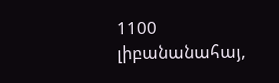1100 լիբանանահայ,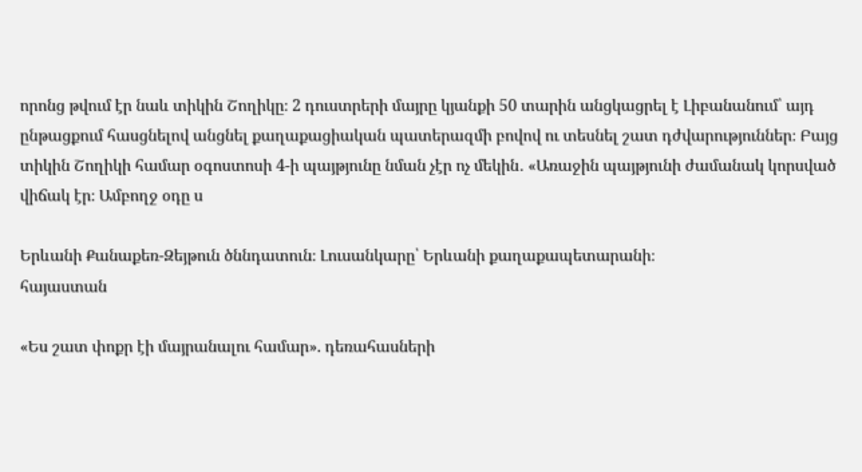որոնց թվում էր նաև տիկին Շողիկը։ 2 դուստրերի մայրը կյանքի 50 տարին անցկացրել է Լիբանանում՝ այդ ընթացքում հասցնելով անցնել քաղաքացիական պատերազմի բովով ու տեսնել շատ դժվարություններ։ Բայց տիկին Շողիկի համար օգոստոսի 4-ի պայթյունը նման չէր ոչ մեկին․ «Առաջին պայթյունի ժամանակ կորսված վիճակ էր։ Ամբողջ օդը ս

Երևանի Քանաքեռ-Զեյթուն ծննդատուն։ Լուսանկարը՝ Երևանի քաղաքապետարանի։
հայաստան

«Ես շատ փոքր էի մայրանալու համար». դեռահասների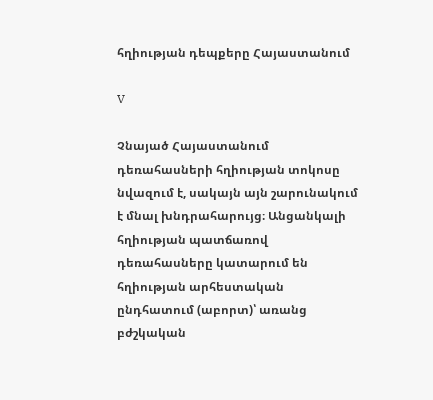հղիության դեպքերը Հայաստանում

V

Չնայած Հայաստանում դեռահասների հղիության տոկոսը նվազում է, սակայն այն շարունակում է մնալ խնդրահարույց։ Անցանկալի հղիության պատճառով դեռահասները կատարում են հղիության արհեստական ընդհատում (աբորտ)՝ առանց բժշկական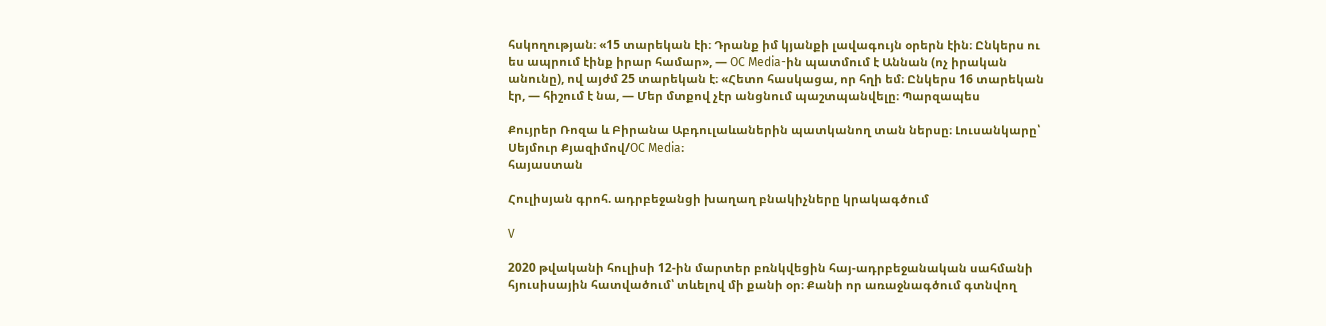հսկողության։ «15 տարեկան էի։ Դրանք իմ կյանքի լավագույն օրերն էին։ Ընկերս ու ես ապրում էինք իրար համար», — OC Media-ին պատմում է Աննան (ոչ իրական անունը), ով այժմ 25 տարեկան է։ «Հետո հասկացա, որ հղի եմ։ Ընկերս 16 տարեկան էր, — հիշում է նա, — Մեր մտքով չէր անցնում պաշտպանվելը։ Պարզապես

Քույրեր Ռոզա և Բիրանա Աբդուլաևաներին պատկանող տան ներսը։ Լուսանկարը՝ Սեյմուր Քյազիմով/OC Media։
հայաստան

Հուլիսյան գրոհ. ադրբեջանցի խաղաղ բնակիչները կրակագծում

V

2020 թվականի հուլիսի 12-ին մարտեր բռնկվեցին հայ-ադրբեջանական սահմանի հյուսիսային հատվածում՝ տևելով մի քանի օր։ Քանի որ առաջնագծում գտնվող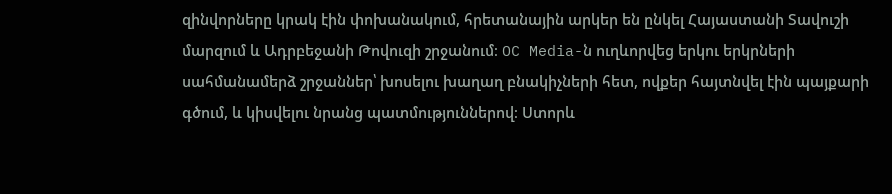զինվորները կրակ էին փոխանակում, հրետանային արկեր են ընկել Հայաստանի Տավուշի մարզում և Ադրբեջանի Թովուզի շրջանում։ OC Media-ն ուղևորվեց երկու երկրների սահմանամերձ շրջաններ՝ խոսելու խաղաղ բնակիչների հետ, ովքեր հայտնվել էին պայքարի գծում, և կիսվելու նրանց պատմություններով։ Ստորև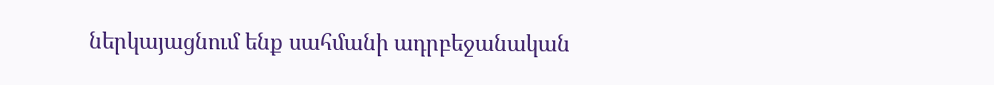ներկայացնում ենք սահմանի ադրբեջանական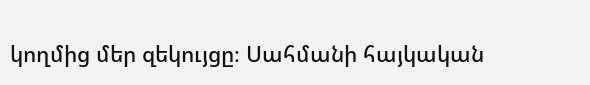կողմից մեր զեկույցը։ Սահմանի հայկական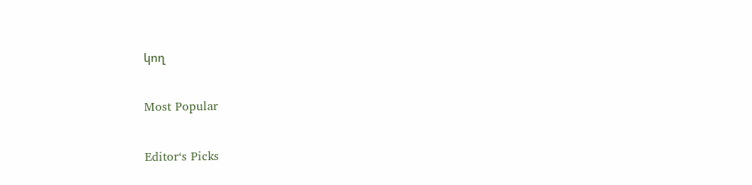կող

Most Popular

Editor‘s Picks